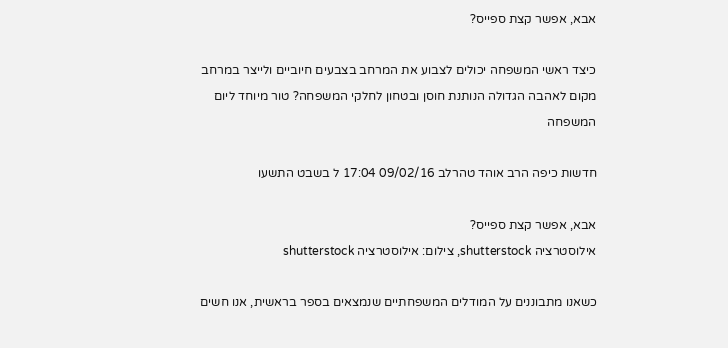אבא, אפשר קצת ספייס?

כיצד ראשי המשפחה יכולים לצבוע את המרחב בצבעים חיוביים ולייצר במרחב מקום לאהבה הגדולה הנותנת חוסן ובטחון לחלקי המשפחה? טור מיוחד ליום המשפחה

חדשות כיפה הרב אוהד טהרלב 09/02/16 17:04 ל בשבט התשעו

אבא, אפשר קצת ספייס?
אילוסטרציה shutterstock, צילום: אילוסטרציה shutterstock

כשאנו מתבוננים על המודלים המשפחתיים שנמצאים בספר בראשית, אנו חשים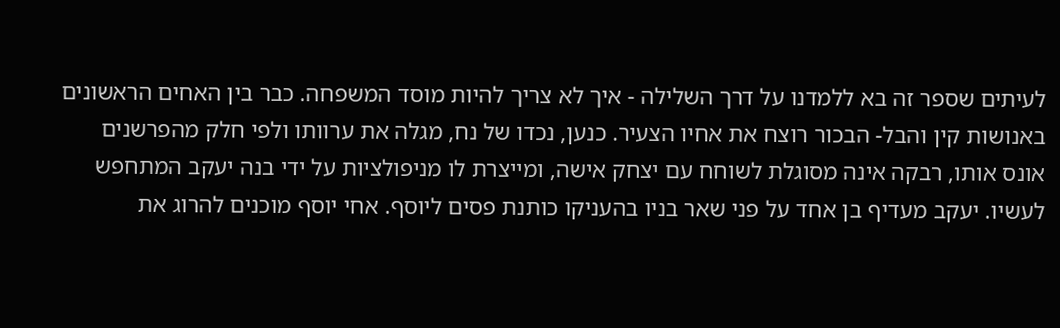לעיתים שספר זה בא ללמדנו על דרך השלילה - איך לא צריך להיות מוסד המשפחה. כבר בין האחים הראשונים באנושות קין והבל- הבכור רוצח את אחיו הצעיר. כנען, נכדו של נח, מגלה את ערוותו ולפי חלק מהפרשנים אונס אותו, רבקה אינה מסוגלת לשוחח עם יצחק אישה, ומייצרת לו מניפולציות על ידי בנה יעקב המתחפש לעשיו. יעקב מעדיף בן אחד על פני שאר בניו בהעניקו כותנת פסים ליוסף. אחי יוסף מוכנים להרוג את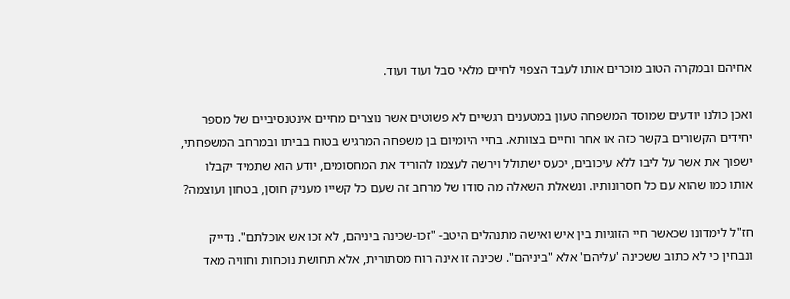אחיהם ובמקרה הטוב מוכרים אותו לעבד הצפוי לחיים מלאי סבל ועוד ועוד.

ואכן כולנו יודעים שמוסד המשפחה טעון במטענים רגשיים לא פשוטים אשר נוצרים מחיים אינטנסיביים של מספר יחידים הקשורים בקשר כזה או אחר וחיים בצוותא. בחיי היומיום בן משפחה המרגיש בטוח בביתו ובמרחב המשפחתי, ישפוך את אשר על ליבו ללא עיכובים, יכעס ישתולל וירשה לעצמו להוריד את המחסומים, יודע הוא שתמיד יקבלו אותו כמו שהוא עם כל חסרונותיו. ונשאלת השאלה מה סודו של מרחב זה שעם כל קשייו מעניק חוסן, בטחון ועוצמה?

חז"ל לימדונו שכאשר חיי הזוגיות בין איש ואישה מתנהלים היטב- "זכו-שכינה ביניהם, לא זכו אש אוכלתם". נדייק ונבחין כי לא כתוב ששכינה 'עליהם' אלא "ביניהם". שכינה זו אינה רוח מסתורית, אלא תחושת נוכחות וחוויה מאד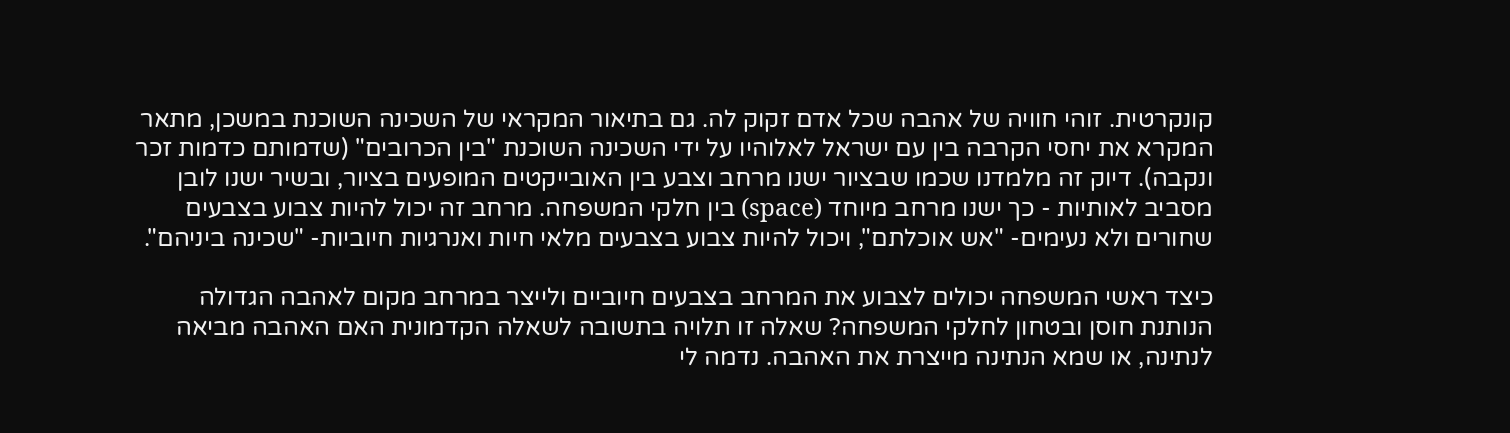קונקרטית. זוהי חוויה של אהבה שכל אדם זקוק לה. גם בתיאור המקראי של השכינה השוכנת במשכן, מתאר המקרא את יחסי הקרבה בין עם ישראל לאלוהיו על ידי השכינה השוכנת "בין הכרובים" (שדמותם כדמות זכר ונקבה). דיוק זה מלמדנו שכמו שבציור ישנו מרחב וצבע בין האובייקטים המופעים בציור, ובשיר ישנו לובן מסביב לאותיות - כך ישנו מרחב מיוחד (space) בין חלקי המשפחה. מרחב זה יכול להיות צבוע בצבעים שחורים ולא נעימים- "אש אוכלתם", ויכול להיות צבוע בצבעים מלאי חיות ואנרגיות חיוביות- "שכינה ביניהם".

כיצד ראשי המשפחה יכולים לצבוע את המרחב בצבעים חיוביים ולייצר במרחב מקום לאהבה הגדולה הנותנת חוסן ובטחון לחלקי המשפחה? שאלה זו תלויה בתשובה לשאלה הקדמונית האם האהבה מביאה לנתינה, או שמא הנתינה מייצרת את האהבה. נדמה לי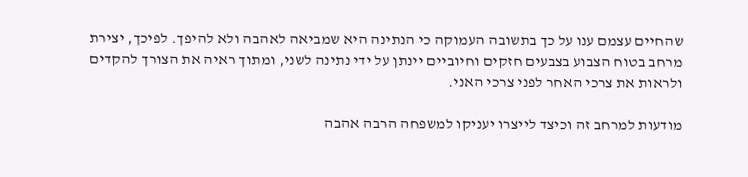שהחיים עצמם ענו על כך בתשובה העמוקה כי הנתינה היא שמביאה לאהבה ולא להיפך. לפיכך, יצירת מרחב בטוח הצבוע בצבעים חזקים וחיוביים יינתן על ידי נתינה לשני, ומתוך ראיה את הצורך להקדים ולראות את צרכי האחר לפני צרכי האני.

מודעות למרחב זה וכיצד לייצרו יעניקו למשפחה הרבה אהבה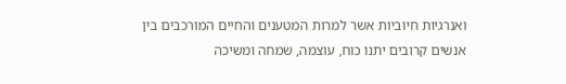ואנרגיות חיוביות אשר למרות המטענים והחיים המורכבים בין אנשים קרובים יתנו כוח, עוצמה, שמחה ומשיכה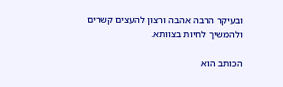ובעיקר הרבה אהבה ורצון להעצים קשרים ולהמשיך לחיות בצוותא.

הכותב הוא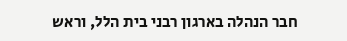חבר הנהלה בארגון רבני בית הלל, וראש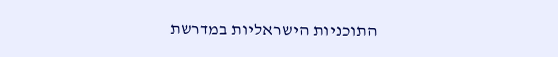התוכניות הישראליות במדרשת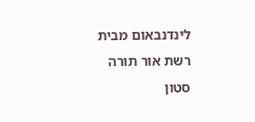לינדנבאום מבית רשת אור תורה סטון